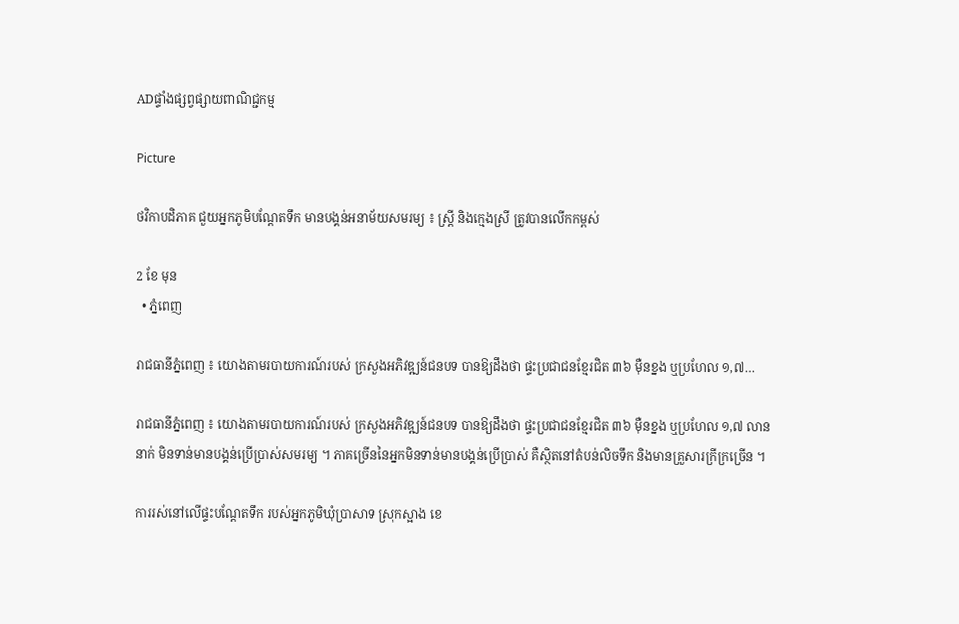ADផ្ទាំងផ្សព្វផ្សាយពាណិជ្ជកម្ម

Picture

ថវិកាបដិភាគ ជួយអ្នកភូមិបណ្តែតទឹក មានបង្គន់អនាម័យសមរម្យ ៖ ស្ត្រី និងក្មេងស្រី ត្រូវបានលើកកម្ពស់

2 ខែ មុន
  • ភ្នំពេញ

រាជធានីភ្នំពេញ ៖ យោងតាមរបាយការណ៍របស់ ក្រសួងអភិវឌ្ឍន៍ជនបទ បានឱ្យដឹងថា ផ្ទះប្រជាជនខ្មែរជិត ៣៦ ម៉ឺនខ្នង ឬប្រហែល ១,៧…

រាជធានីភ្នំពេញ ៖ យោងតាមរបាយការណ៍របស់ ក្រសួងអភិវឌ្ឍន៍ជនបទ បានឱ្យដឹងថា ផ្ទះប្រជាជនខ្មែរជិត ៣៦ ម៉ឺនខ្នង ឬប្រហែល ១,៧ លាននាក់ មិនទាន់មានបង្គន់ប្រើប្រាស់សមរម្យ ។ ភាគច្រើននៃអ្នកមិនទាន់មានបង្គន់ប្រើប្រាស់ គឺស្ថិតនៅតំបន់លិចទឹក និងមានគ្រួសារក្រីក្រច្រើន ។

ការរស់នៅលើផ្ទះបណ្តែតទឹក របស់អ្នកភូមិឃុំប្រាសាទ ស្រុកស្អាង ខេ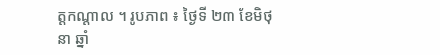ត្តកណ្តាល ។ រូបភាព ៖ ថ្ងៃទី ២៣ ខែមិថុនា ឆ្នាំ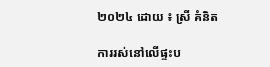២០២៤ ដោយ ៖ ស្រី គំនិត

ការរស់នៅលើផ្ទះប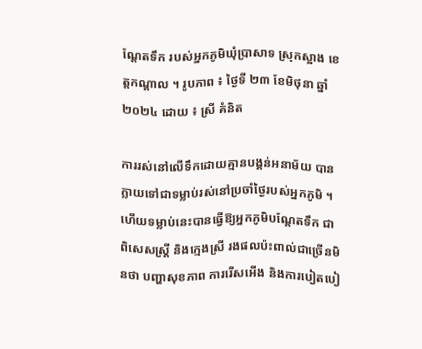ណ្តែតទឹក របស់អ្នកភូមិឃុំប្រាសាទ ស្រុកស្អាង ខេត្តកណ្តាល ។ រូបភាព ៖ ថ្ងៃទី ២៣ ខែមិថុនា ឆ្នាំ ២០២៤ ដោយ ៖ ស្រី គំនិត

ការរស់នៅលើទឹកដោយគ្មានបង្គន់អនាម័យ បានក្លាយទៅជាទម្លាប់រស់នៅប្រចាំថ្ងៃរបស់អ្នកភូមិ ។ ហើយទម្លាប់នេះបានធ្វើឱ្យអ្នកភូមិបណ្តែតទឹក ជាពិសេសស្ត្រី និងក្មេងស្រី រងផលប៉ះពាល់ជាច្រើនមិនថា បញ្ហាសុខភាព ការរើសអើង និងការបៀតបៀ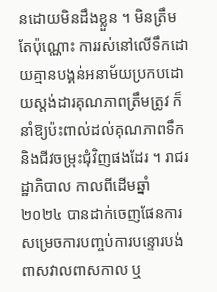នដោយមិនដឹងខ្លួន ។ មិនត្រឹមតែប៉ុណ្ណោះ ការរស់នៅលើទឹកដោយគ្មានបង្គន់អនាម័យប្រកបដោយស្តង់ដារគុណភាពត្រឹមត្រូវ ក៏នាំឱ្យប៉ះពាល់ដល់គុណភាពទឹក និងជីវចម្រុះជុំវិញផងដែរ ។ រាជរដ្ឋាភិបាល កាលពីដើមឆ្នាំ ២០២៤ បានដាក់ចេញផែនការសម្រេចការបញ្ចប់ការបន្ទោរបង់ពាសវាលពាសកាល ឬ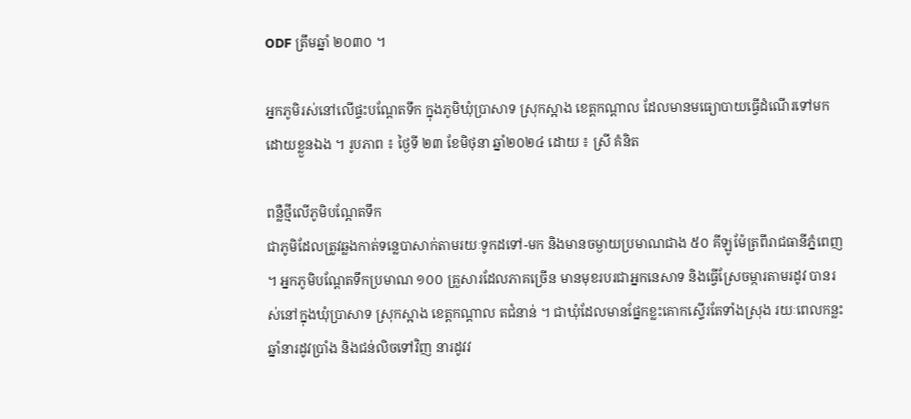ODF ត្រឹមឆ្នាំ ២០៣០ ។

អ្នកភូមិរស់នៅលើផ្ទះបណ្តែតទឹក ក្នុងភូមិឃុំប្រាសាទ ស្រុកស្អាង ខេត្តកណ្តាល ដែលមានមធ្យោបាយធ្វើដំណើរទៅមកដោយខ្លួនឯង ។ រូបភាព ៖ ថ្ងៃទី ២៣ ខែមិថុនា ឆ្នាំ២០២៤ ដោយ ៖ ស្រី គំនិត

ពន្លឺថ្មីលើភូមិបណ្តែតទឹក
ជាភូមិដែលត្រូវឆ្លងកាត់ទន្លេបាសាក់តាមរយៈទូកដទៅ-មក និងមានចម្ងាយប្រមាណជាង ៥០ គីឡូម៉ែត្រពីរាជធានីភ្នំពេញ ។ អ្នកភូមិបណ្តែតទឹកប្រមាណ ១០០ គ្រួសារដែលភាគច្រើន មានមុខរបរជាអ្នកនេសាទ និងធ្វើស្រែចម្ការតាមរដូវ បានរស់នៅក្នុងឃុំប្រាសាទ ស្រុកស្អាង ខេត្តកណ្តាល តជំនាន់ ។ ជាឃុំដែលមានផ្នែកខ្លះគោកស្ទើរតែទាំងស្រុង រយៈពេលកន្លះឆ្នាំនារដូវប្រាំង និងជន់លិចទៅវិញ នារដូវវ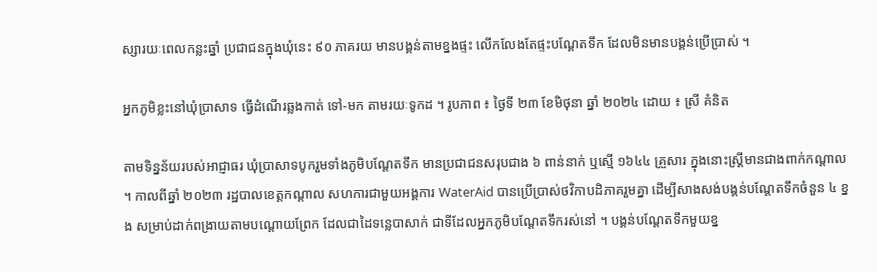ស្សារយៈពេលកន្លះឆ្នាំ ប្រជាជនក្នុងឃុំនេះ ៩០ ភាគរយ មានបង្គន់តាមខ្នងផ្ទះ លើកលែងតែផ្ទះបណ្តែតទឹក ដែលមិនមានបង្គន់ប្រើប្រាស់ ។

អ្នកភូមិខ្លះនៅឃុំប្រាសាទ ធ្វើដំណើរឆ្លងកាត់ ទៅ-មក តាមរយៈទូកដ ។ រូបភាព ៖ ថ្ងៃទី ២៣ ខែមិថុនា ឆ្នាំ ២០២៤ ដោយ ៖ ស្រី គំនិត

តាមទិន្នន័យរបស់អាជ្ញាធរ ឃុំប្រាសាទបូករួមទាំងភូមិបណ្តែតទឹក មានប្រជាជនសរុបជាង ៦ ពាន់នាក់ ឬស្មើ ១៦៤៤ គ្រួសារ ក្នុងនោះស្ត្រីមានជាងពាក់កណ្តាល ។ កាលពីឆ្នាំ ២០២៣ រដ្ឋបាលខេត្តកណ្តាល សហការជាមួយអង្គការ WaterAid បានប្រើប្រាស់ថវិកាបដិភាគរួមគ្នា ដើម្បីសាងសង់បង្គន់បណ្តែតទឹកចំនួន ៤ ខ្នង សម្រាប់ដាក់ពង្រាយតាមបណ្ដោយព្រែក ដែលជាដៃទន្លេបាសាក់ ជាទីដែលអ្នកភូមិបណ្តែតទឹករស់នៅ ។ បង្គន់បណ្តែតទឹកមួយខ្ន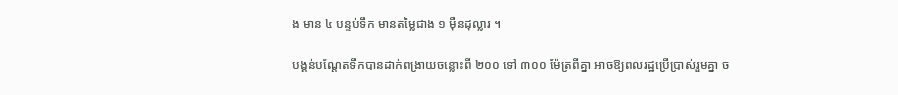ង មាន ៤ បន្ទប់ទឹក មានតម្លៃជាង ១ ម៉ឺនដុល្លារ ។

បង្គន់បណ្តែតទឹកបានដាក់ពង្រាយចន្លោះពី ២០០ ទៅ ៣០០ ម៉ែត្រពីគ្នា អាចឱ្យពលរដ្ឋប្រើប្រាស់រួមគ្នា ច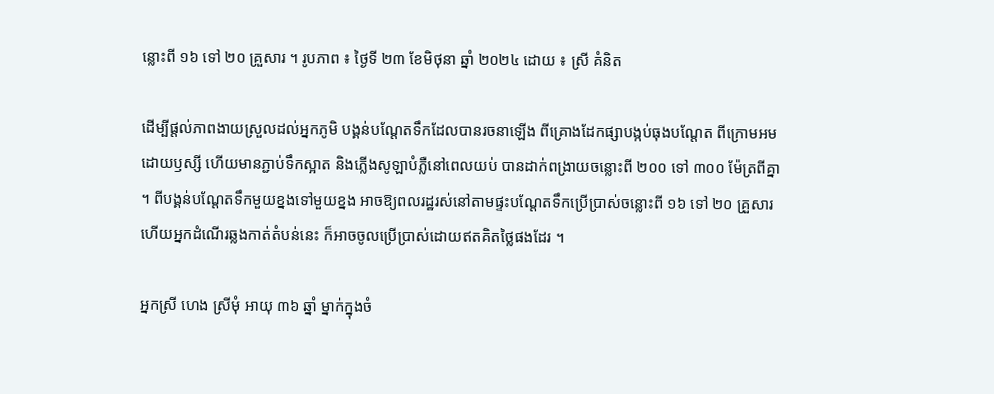ន្លោះពី ១៦ ទៅ ២០ គ្រួសារ ។ រូបភាព ៖ ថ្ងៃទី ២៣ ខែមិថុនា ឆ្នាំ ២០២៤ ដោយ ៖ ស្រី គំនិត

ដើម្បីផ្តល់ភាពងាយស្រួលដល់អ្នកភូមិ បង្គន់បណ្តែតទឹកដែលបានរចនាឡើង ពីគ្រោងដែកផ្សាបង្កប់ធុងបណ្តែត ពីក្រោមអមដោយឫស្សី ហើយមានភ្ជាប់ទឹកស្អាត និងភ្លើងសូឡាបំភ្លឺនៅពេលយប់ បានដាក់ពង្រាយចន្លោះពី ២០០ ទៅ ៣០០ ម៉ែត្រពីគ្នា ។ ពីបង្គន់បណ្តែតទឹកមួយខ្នងទៅមួយខ្នង អាចឱ្យពលរដ្ឋរស់នៅតាមផ្ទះបណ្តែតទឹកប្រើប្រាស់ចន្លោះពី ១៦ ទៅ ២០ គ្រួសារ ហើយអ្នកដំណើរឆ្លងកាត់តំបន់នេះ ក៏អាចចូលប្រើប្រាស់ដោយឥតគិតថ្លៃផងដែរ ។

អ្នកស្រី ហេង ស្រីមុំ អាយុ ៣៦ ឆ្នាំ ម្នាក់ក្នុងចំ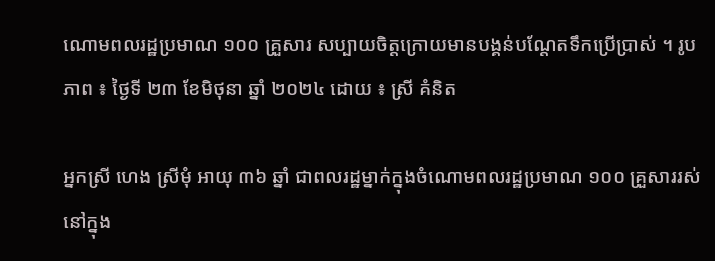ណោមពលរដ្ឋប្រមាណ ១០០ គ្រួសារ សប្បាយចិត្តក្រោយមានបង្គន់បណ្តែតទឹកប្រើប្រាស់ ។ រូបភាព ៖ ថ្ងៃទី ២៣ ខែមិថុនា ឆ្នាំ ២០២៤ ដោយ ៖ ស្រី គំនិត

អ្នកស្រី ហេង ស្រីមុំ អាយុ ៣៦ ឆ្នាំ ជាពលរដ្ឋម្នាក់ក្នុងចំណោមពលរដ្ឋប្រមាណ ១០០ គ្រួសាររស់នៅក្នុង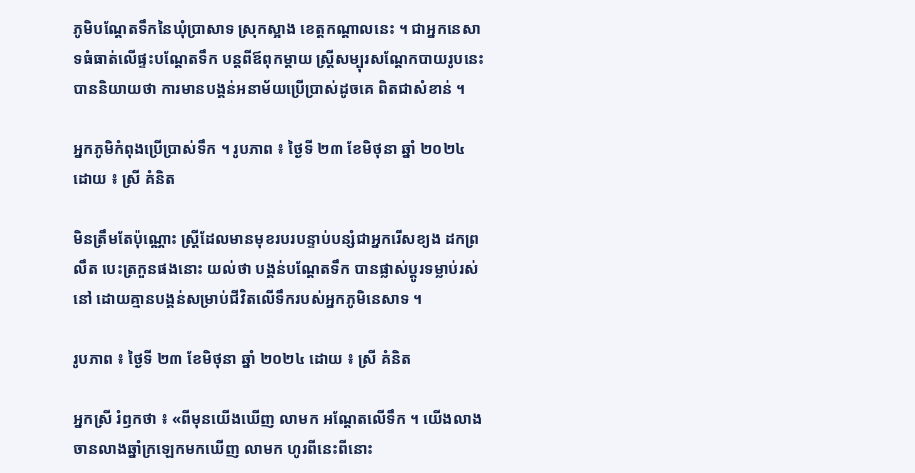ភូមិបណ្តែតទឹកនៃឃុំប្រាសាទ ស្រុកស្អាង ខេត្តកណ្តាលនេះ ។ ជាអ្នកនេសាទធំធាត់លើផ្ទះបណ្តែតទឹក បន្តពីឪពុកម្តាយ ស្ត្រីសម្បុរសណ្តែកបាយរូបនេះ បាននិយាយថា ការមានបង្គន់អនាម័យប្រើប្រាស់ដូចគេ ពិតជាសំខាន់ ។

អ្នកភូមិកំពុងប្រើប្រាស់ទឹក ។ រូបភាព ៖ ថ្ងៃទី ២៣ ខែមិថុនា ឆ្នាំ ២០២៤ ដោយ ៖ ស្រី គំនិត

មិនត្រឹមតែប៉ុណ្ណោះ ស្ត្រីដែលមានមុខរបរបន្ទាប់បន្សំជាអ្នករើសខ្យង ដកព្រលឹត បេះត្រកួនផងនោះ យល់ថា បង្គន់បណ្តែតទឹក បានផ្លាស់ប្តូរទម្លាប់រស់នៅ ដោយគ្មានបង្គន់សម្រាប់ជីវិតលើទឹករបស់អ្នកភូមិនេសាទ ។

រូបភាព ៖ ថ្ងៃទី ២៣ ខែមិថុនា ឆ្នាំ ២០២៤ ដោយ ៖ ស្រី គំនិត

អ្នកស្រី រំឭកថា ៖ «ពីមុនយើងឃើញ លាមក អណ្តែតលើទឹក ។ យើងលាងចានលាងឆ្នាំក្រឡេកមកឃើញ លាមក ហូរពីនេះពីនោះ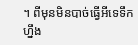។ ពីមុនមិនបាច់ធ្វើអីទេទឹកហ្នឹង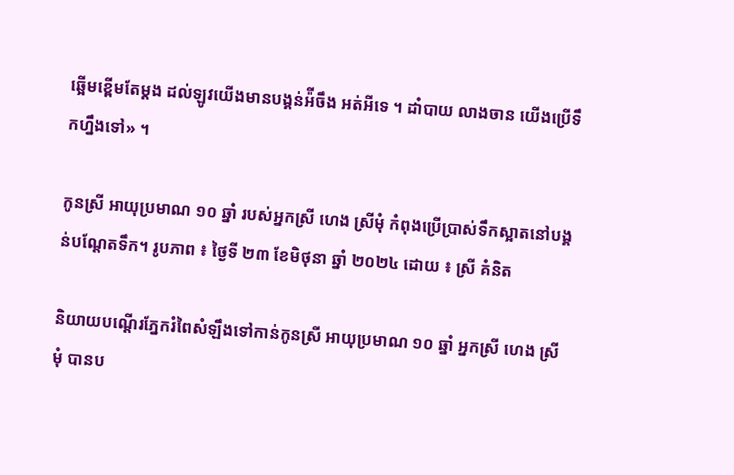ឆ្អើមខ្ពើមតែម្តង ដល់ឡូវយើងមានបង្គន់អ៉ីចឹង អត់អីទេ ។ ដាំបាយ លាងចាន យើងប្រើទឹកហ្នឹងទៅ» ។

កូនស្រី អាយុប្រមាណ ១០ ឆ្នាំ របស់អ្នកស្រី ហេង ស្រីមុំ កំពុងប្រើប្រាស់ទឹកស្អាតនៅបង្គន់បណ្តែតទឹក។ រូបភាព ៖ ថ្ងៃទី ២៣ ខែមិថុនា ឆ្នាំ ២០២៤ ដោយ ៖ ស្រី គំនិត

និយាយបណ្តើរភ្នែករំពៃសំឡឹងទៅកាន់កូនស្រី អាយុប្រមាណ ១០ ឆ្នាំ អ្នកស្រី ហេង ស្រីមុំ បានប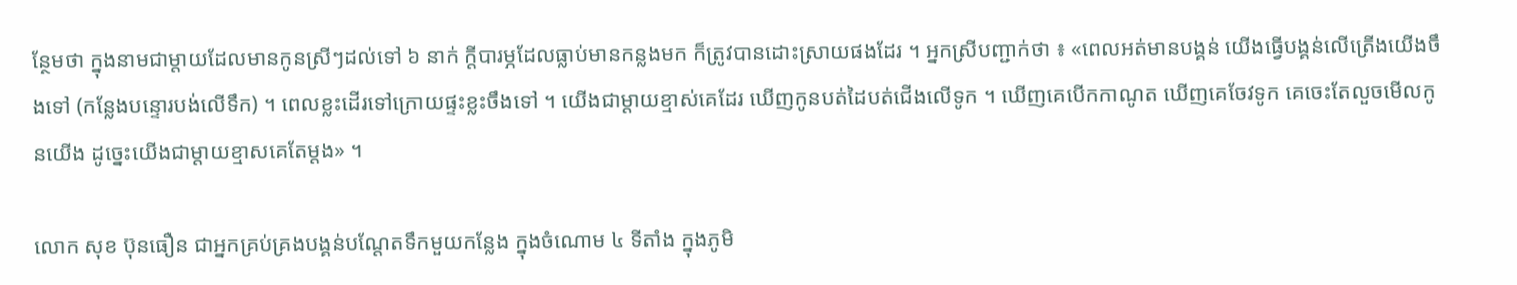ន្ថែមថា ក្នុងនាមជាម្តាយដែលមានកូនស្រីៗដល់ទៅ ៦ នាក់ ក្តីបារម្ភដែលធ្លាប់មានកន្លងមក ក៏ត្រូវបានដោះស្រាយផងដែរ ។ អ្នកស្រីបញ្ជាក់ថា ៖ «ពេលអត់មានបង្គន់ យើងធ្វើបង្គន់លើត្រើងយើងចឹងទៅ (កន្លែងបន្ទោរបង់លើទឹក) ។ ពេលខ្លះដើរទៅក្រោយផ្ទះខ្លះចឹងទៅ ។ យើងជាម្តាយខ្មាស់គេដែរ ឃើញកូនបត់ដៃបត់ជើងលើទូក ។ ឃើញគេបើកកាណូត ឃើញគេចែវទូក គេចេះតែលួចមើលកូនយើង ដូច្នេះយើងជាម្តាយខ្មាសគេតែម្តង» ។

លោក សុខ ប៊ុនធឿន ជាអ្នកគ្រប់គ្រងបង្គន់បណ្តែតទឹកមួយកន្លែង ក្នុងចំណោម ៤ ទីតាំង ក្នុងភូមិ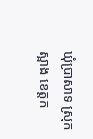ឃុំប្រាសាទ ស្រុកស្អាង ខេត្តក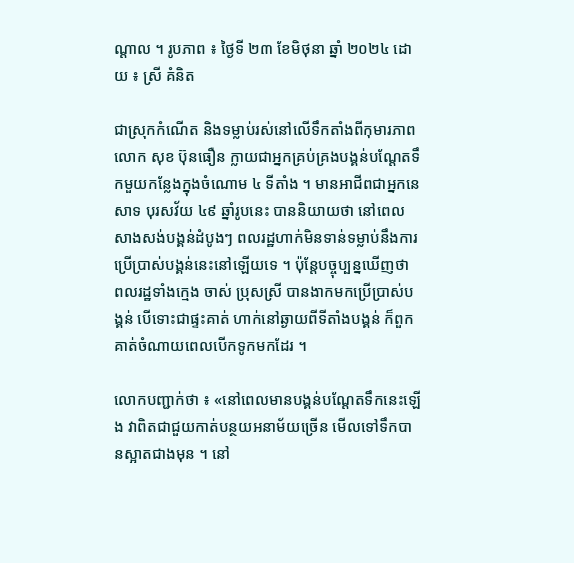ណ្តាល ។ រូបភាព ៖ ថ្ងៃទី ២៣ ខែមិថុនា ឆ្នាំ ២០២៤ ដោយ ៖ ស្រី គំនិត

ជាស្រុកកំណើត និងទម្លាប់រស់នៅលើទឹកតាំងពីកុមារភាព លោក សុខ ប៊ុនធឿន ក្លាយជាអ្នកគ្រប់គ្រងបង្គន់បណ្តែតទឹកមួយកន្លែងក្នុងចំណោម ៤ ទីតាំង ។ មានអាជីពជាអ្នកនេសាទ បុរសវ័យ ៤៩ ឆ្នាំរូបនេះ បាននិយាយថា នៅពេលសាងសង់បង្គន់ដំបូងៗ ពលរដ្ឋហាក់មិនទាន់ទម្លាប់នឹងការប្រើប្រាស់បង្គន់នេះនៅឡើយទេ ។ ប៉ុន្តែបច្ចុប្បន្នឃើញថា ពលរដ្ឋទាំងក្មេង ចាស់ ប្រុសស្រី បានងាកមកប្រើប្រាស់បង្គន់ បើទោះជាផ្ទះគាត់ ហាក់នៅឆ្ងាយពីទីតាំងបង្គន់ ក៏ពួកគាត់ចំណាយពេលបើកទូកមកដែរ ។

លោកបញ្ជាក់ថា ៖ «នៅពេលមានបង្គន់បណ្តែតទឹកនេះឡើង វាពិតជាជួយកាត់បន្ថយអនាម័យច្រើន មើលទៅទឹកបានស្អាតជាងមុន ។ នៅ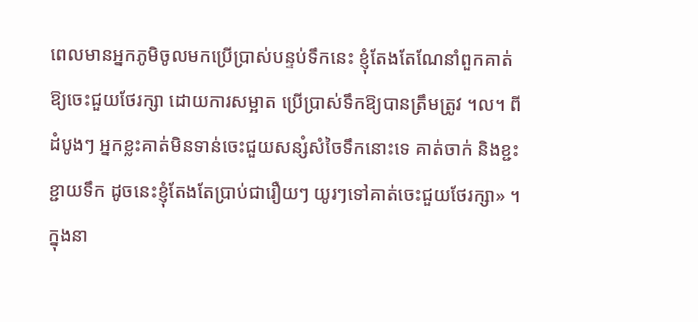ពេលមានអ្នកភូមិចូលមកប្រើប្រាស់បន្ទប់ទឹកនេះ ខ្ញុំតែងតែណែនាំពួកគាត់ ឱ្យចេះជួយថែរក្សា ដោយការសម្អាត ប្រើប្រាស់ទឹកឱ្យបានត្រឹមត្រូវ ។ល។ ពីដំបូងៗ អ្នកខ្លះគាត់មិនទាន់ចេះជួយសន្សំសំចៃទឹកនោះទេ គាត់ចាក់ និងខ្ជះខ្ជាយទឹក ដូចនេះខ្ញុំតែងតែប្រាប់ជារឿយៗ យូរៗទៅគាត់ចេះជួយថែរក្សា» ។ ក្នុងនា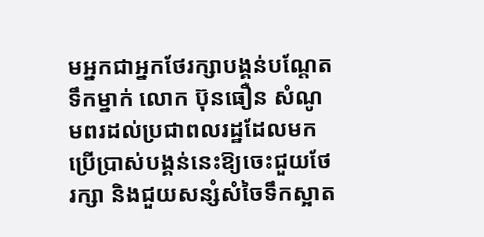មអ្នកជាអ្នកថែរក្សាបង្គន់បណ្តែតទឹកម្នាក់ លោក ប៊ុនធឿន សំណូមពរដល់ប្រជាពលរដ្ឋដែលមកប្រើប្រាស់បង្គន់នេះឱ្យចេះជួយថែរក្សា និងជួយសន្សំសំចៃទឹកស្អាត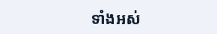ទាំងអស់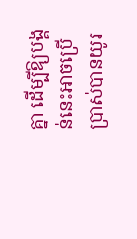គ្នា ដើម្បីឱ្យបង្គន់នេះអាចប្រើប្រាស់បានយូរ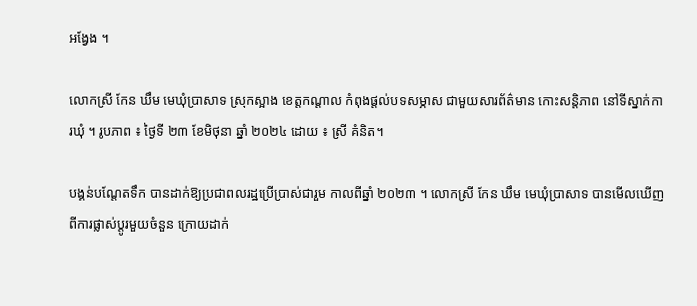អង្វែង ។

លោកស្រី កែន ឃឹម មេឃុំប្រាសាទ ស្រុកស្អាង ខេត្តកណ្តាល កំពុងផ្តល់បទសម្ភាស ជាមួយសារព័ត៌មាន កោះសន្តិភាព នៅទីស្នាក់ការឃុំ ។ រូបភាព ៖ ថ្ងៃទី ២៣ ខែមិថុនា ឆ្នាំ ២០២៤ ដោយ ៖ ស្រី គំនិត។

បង្គន់បណ្តែតទឹក បានដាក់ឱ្យប្រជាពលរដ្ឋប្រើប្រាស់ជារួម កាលពីឆ្នាំ ២០២៣ ។ លោកស្រី កែន ឃឹម មេឃុំប្រាសាទ បានមើលឃើញពីការផ្លាស់ប្តូរមួយចំនួន ក្រោយដាក់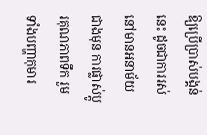ឱ្យប្រើប្រាស់បង្គន់នេះ ដូចជាការរស់នៅមានអនាម័យជាងមុន ការផ្លាស់ប្តូរគុណភាពទឹក រួមទាំងបញ្ហាកុមារ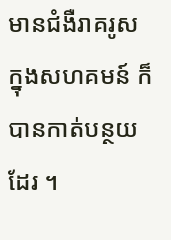មានជំងឺរាគរូសក្នុងសហគមន៍ ក៏បានកាត់បន្ថយដែរ ។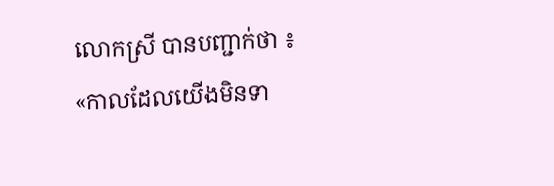លោកស្រី បានបញ្ជាក់ថា ៖ «កាលដែលយើងមិនទា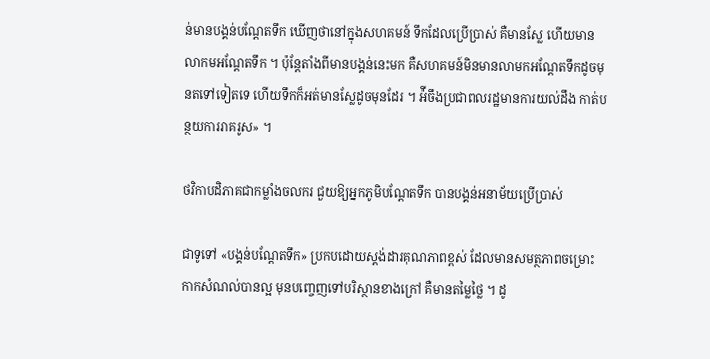ន់មានបង្គន់បណ្តែតទឹក ឃើញថានៅក្នុងសហគមន៍ ទឹកដែលប្រើប្រាស់ គឺមានស្លែ ហើយមានលាកមអណ្តែតទឹក ។ ប៉ុន្តែតាំងពីមានបង្គន់នេះមក គឺសហគមន៍មិនមានលាមកអណ្តែតទឹកដូចមុនតទៅទៀតទេ ហើយទឹកក៏អត់មានស្លែដូចមុនដែរ ។ អ៉ីចឹងប្រជាពលរដ្ឋមានការយល់ដឹង កាត់បន្ថយការរាគរូស» ។

ថវិកាបដិភាគជាកម្លាំងចលករ ជួយឱ្យអ្នកភូមិបណ្តែតទឹក បានបង្គន់អនាម័យប្រើប្រាស់

ជាទូទៅ «បង្គន់បណ្តែតទឹក» ប្រកបដោយស្តង់ដារគុណភាពខ្ពស់ ដែលមានសមត្ថភាពចម្រោះកាកសំណល់បានល្អ មុនបញ្ចេញទៅបរិស្ថានខាងក្រៅ គឺមានតម្លៃថ្លៃ ។ ដូ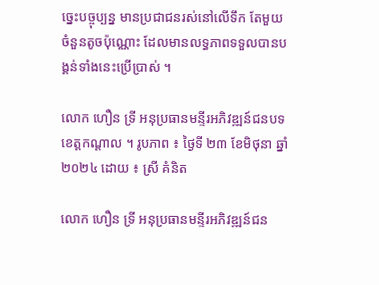ច្នេះបច្ចុប្បន្ន មានប្រជាជនរស់នៅលើទឹក តែមួយចំនួនតូចប៉ុណ្ណោះ ដែលមានលទ្ធភាពទទួលបានបង្គន់ទាំងនេះប្រើប្រាស់ ។

លោក ហឿន ទ្រី អនុប្រធានមន្ទីរអភិវឌ្ឍន៍ជនបទ ខេត្តកណ្តាល ។ រូបភាព ៖ ថ្ងៃទី ២៣ ខែមិថុនា ឆ្នាំ២០២៤ ដោយ ៖ ស្រី គំនិត

លោក ហឿន ទ្រី អនុប្រធានមន្ទីរអភិវឌ្ឍន៍ជន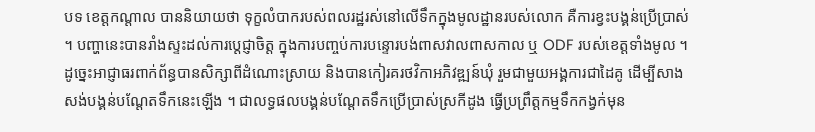បទ ខេត្តកណ្តាល បាននិយាយថា ទុក្ខលំបាករបស់ពលរដ្ឋរស់នៅលើទឹកក្នុងមូលដ្ឋានរបស់លោក គឺការខ្វះបង្គន់ប្រើប្រាស់ ។ បញ្ហានេះបានរាំងស្ទះដល់ការប្តេជ្ញាចិត្ត ក្នុងការបញ្ចប់ការបន្ទោរបង់ពាសវាលពាសកាល ឬ ODF របស់ខេត្តទាំងមូល ។ ដូច្នេះអាជ្ញាធរពាក់ព័ន្ធបានសិក្សាពីដំណោះស្រាយ និងបានកៀរគរថវិកាអភិវឌ្ឍន៍ឃុំ រួមជាមួយអង្គការជាដៃគូ ដើម្បីសាងសង់បង្គន់បណ្តែតទឹកនេះឡើង ។ ជាលទ្ធផលបង្គន់បណ្តែតទឹកប្រើប្រាស់ស្រកីដូង ធ្វើប្រព្រឹត្តកម្មទឹកកង្វក់មុន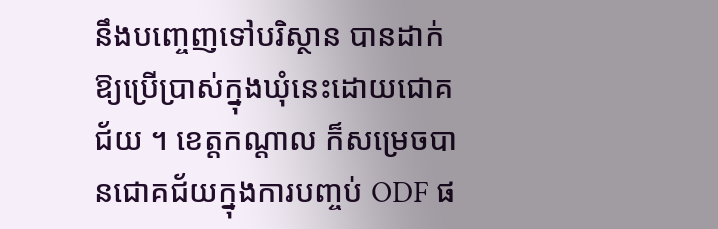នឹងបញ្ចេញទៅបរិស្ថាន បានដាក់ឱ្យប្រើប្រាស់ក្នុងឃុំនេះដោយជោគជ័យ ។ ខេត្តកណ្តាល ក៏សម្រេចបានជោគជ័យក្នុងការបញ្ចប់ ODF ផ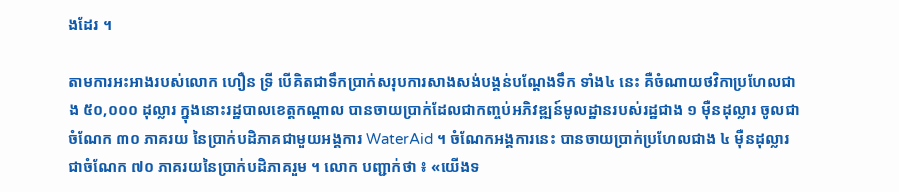ងដែរ ។

តាមការអះអាងរបស់លោក ហឿន ទ្រី បើគិតជាទឹកប្រាក់សរុបការសាងសង់បង្គន់បណ្តែងទឹក ទាំង៤ នេះ គឺចំណាយថវិកាប្រហែលជាង ៥០,០០០ ដុល្លារ ក្នុងនោះរដ្ឋបាលខេត្តកណ្តាល បានចាយប្រាក់ដែលជាកញ្ចប់អភិវឌ្ឍន៍មូលដ្ឋានរបស់រដ្ឋជាង ១ ម៉ឺនដុល្លារ ចូលជាចំណែក ៣០ ភាគរយ នៃប្រាក់បដិភាគជាមួយអង្គការ WaterAid ។ ចំណែកអង្គការនេះ បានចាយប្រាក់ប្រហែលជាង ៤ ម៉ឺនដុល្លារ ជាចំណែក ៧០ ភាគរយនៃប្រាក់បដិភាគរួម ។ លោក បញ្ជាក់ថា ៖ «យើងទ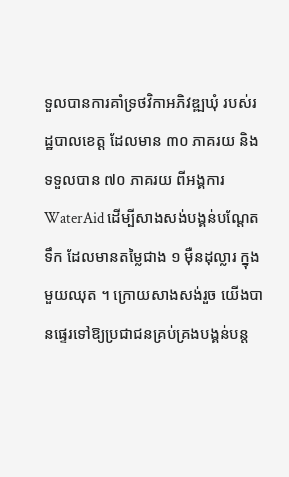ទួលបានការគាំទ្រថវិកាអភិវឌ្ឍឃុំ របស់រដ្ឋបាលខេត្ត ដែលមាន ៣០ ភាគរយ និងទទួលបាន ៧០ ភាគរយ ពីអង្គការ WaterAid ដើម្បីសាងសង់បង្គន់បណ្តែតទឹក ដែលមានតម្លៃជាង ១ ម៉ឺនដុល្លារ ក្នុងមួយឈុត ។ ក្រោយសាងសង់រួច យើងបានផ្ទេរទៅឱ្យប្រជាជនគ្រប់គ្រងបង្គន់បន្ត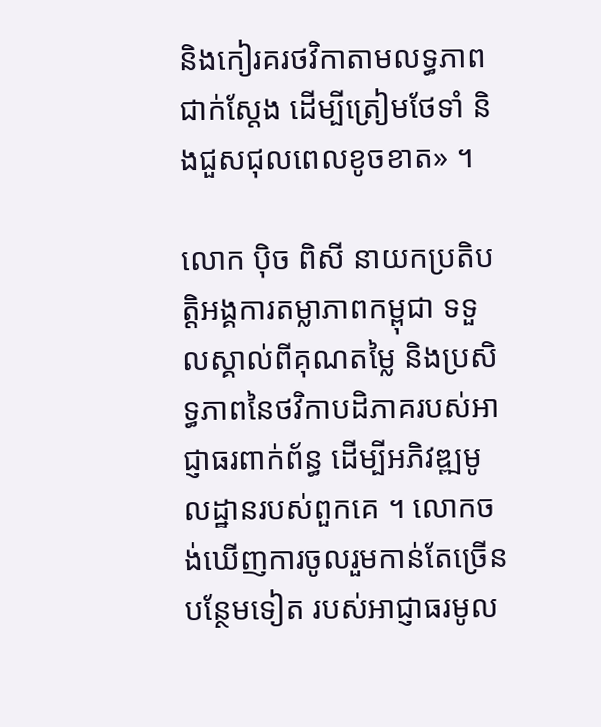និងកៀរគរថវិកាតាមលទ្ធភាពជាក់ស្តែង ដើម្បីត្រៀមថែទាំ និងជួសជុលពេលខូចខាត» ។

លោក ប៉ិច ពិសី នាយកប្រតិបត្តិអង្គការតម្លាភាពកម្ពុជា ទទួលស្គាល់ពីគុណតម្លៃ និងប្រសិទ្ធភាពនៃថវិកាបដិភាគរបស់អាជ្ញាធរពាក់ព័ន្ធ ដើម្បីអភិវឌ្ឍមូលដ្ឋានរបស់ពួកគេ ។ លោកចង់ឃើញការចូលរួមកាន់តែច្រើនបន្ថែមទៀត របស់អាជ្ញាធរមូល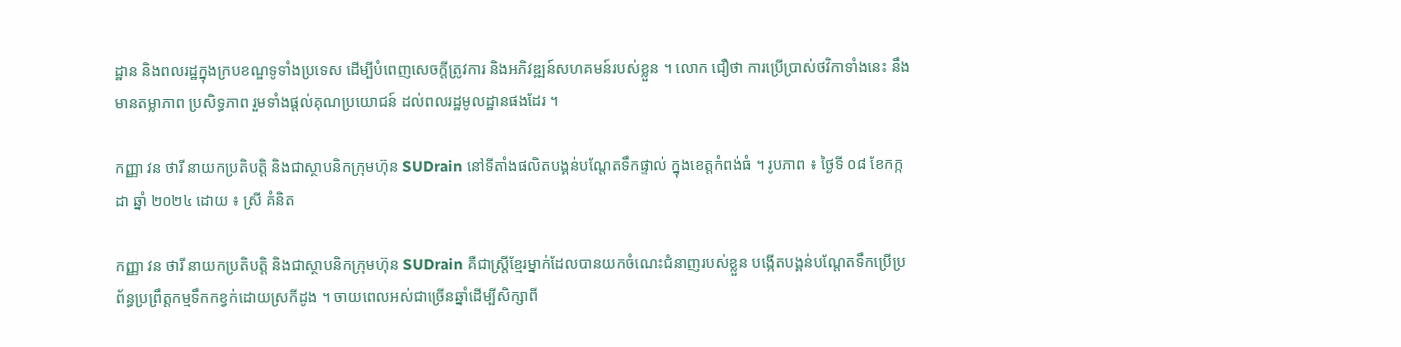ដ្ឋាន និងពលរដ្ឋក្នុងក្របខណ្ឌទូទាំងប្រទេស ដើម្បីបំពេញសេចក្តីត្រូវការ និងអភិវឌ្ឍន៍សហគមន៍របស់ខ្លួន ។ លោក ជឿថា ការប្រើប្រាស់ថវិកាទាំងនេះ នឹងមានតម្លាភាព ប្រសិទ្ធភាព រួមទាំងផ្តល់គុណប្រយោជន៍ ដល់ពលរដ្ឋមូលដ្ឋានផងដែរ ។

កញ្ញា វន ថារី នាយកប្រតិបត្តិ និងជាស្ថាបនិកក្រុមហ៊ុន SUDrain នៅទីតាំងផលិតបង្គន់បណ្តែតទឹកផ្ទាល់ ក្នុងខេត្តកំពង់ធំ ។ រូបភាព ៖ ថ្ងៃទី ០៨ ខែកក្កដា ឆ្នាំ ២០២៤ ដោយ ៖ ស្រី គំនិត

កញ្ញា វន ថារី នាយកប្រតិបត្តិ និងជាស្ថាបនិកក្រុមហ៊ុន SUDrain គឺជាស្ត្រីខ្មែរម្នាក់ដែលបានយកចំណេះជំនាញរបស់ខ្លួន បង្កើតបង្គន់បណ្តែតទឹកប្រើប្រព័ន្ធប្រព្រឹត្តកម្មទឹកកខ្វក់ដោយស្រកីដូង ។ ចាយពេលអស់ជាច្រើនឆ្នាំដើម្បីសិក្សាពី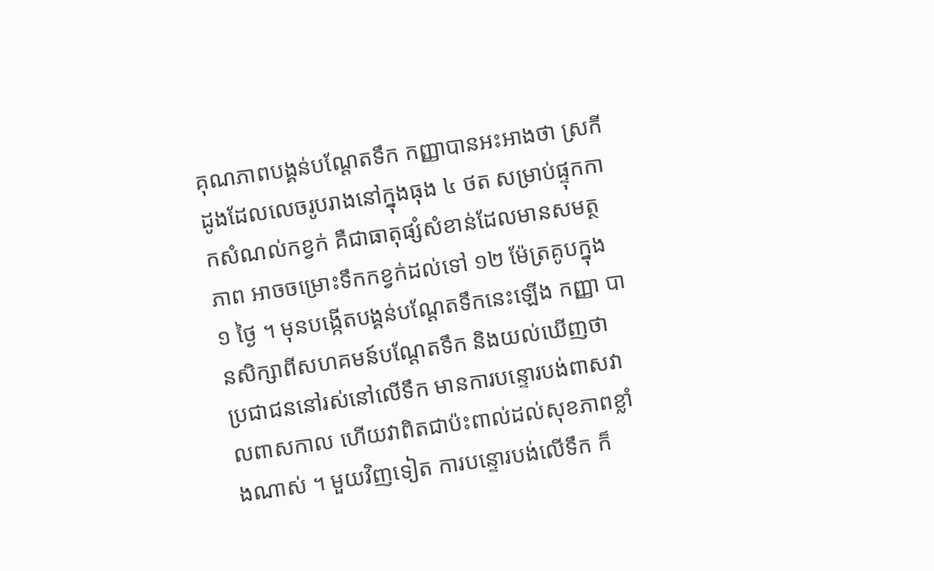គុណភាពបង្គន់បណ្តែតទឹក កញ្ញាបានអះអាងថា ស្រកីដូងដែលលេចរូបរាងនៅក្នុងធុង ៤ ថត សម្រាប់ផ្ទុកកាកសំណល់កខ្វក់ គឺជាធាតុផ្សំសំខាន់ដែលមានសមត្ថភាព អាចចម្រោះទឹកកខ្វក់ដល់ទៅ ១២ ម៉ែត្រគូបក្នុង ១ ថ្ងៃ ។ មុនបង្កើតបង្គន់បណ្តែតទឹកនេះឡើង កញ្ញា បានសិក្សាពីសហគមន៍បណ្តែតទឹក និងយល់ឃើញថា ប្រជាជននៅរស់នៅលើទឹក មានការបន្ទោរបង់ពាសវាលពាសកាល ហើយវាពិតជាប៉ះពាល់ដល់សុខភាពខ្លាំងណាស់ ។ មួយវិញទៀត ការបន្ទោរបង់លើទឹក ក៏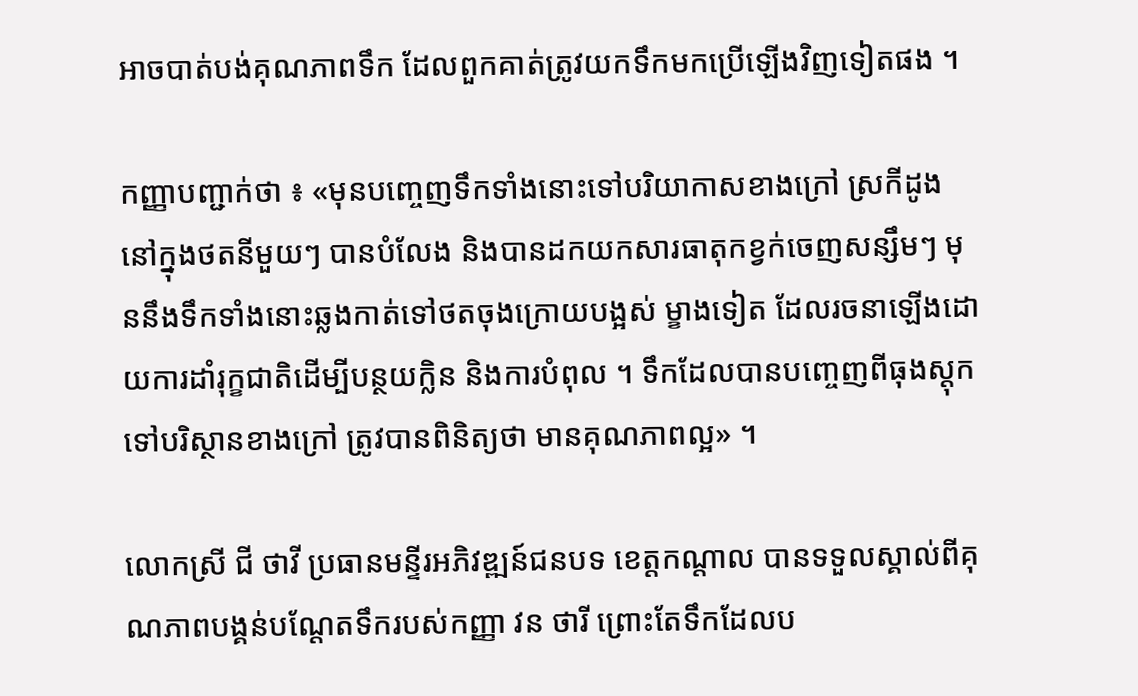អាចបាត់បង់គុណភាពទឹក ដែលពួកគាត់ត្រូវយកទឹកមកប្រើឡើងវិញទៀតផង ។

កញ្ញាបញ្ជាក់ថា ៖ «មុនបញ្ចេញទឹកទាំងនោះទៅបរិយាកាសខាងក្រៅ ស្រកីដូងនៅក្នុងថតនីមួយៗ បានបំលែង និងបានដកយកសារធាតុកខ្វក់ចេញសន្សឹមៗ មុននឹងទឹកទាំងនោះឆ្លងកាត់ទៅថតចុងក្រោយបង្អស់ ម្ខាងទៀត ដែលរចនាឡើងដោយការដាំរុក្ខជាតិដើម្បីបន្ថយក្លិន និងការបំពុល ។ ទឹកដែលបានបញ្ចេញពីធុងស្តុក ទៅបរិស្ថានខាងក្រៅ ត្រូវបានពិនិត្យថា មានគុណភាពល្អ» ។

លោកស្រី ជី ថាវី ប្រធានមន្ទីរអភិវឌ្ឍន៍ជនបទ ខេត្តកណ្តាល បានទទួលស្គាល់ពីគុណភាពបង្គន់បណ្តែតទឹករបស់កញ្ញា វន ថារី ព្រោះតែទឹកដែលប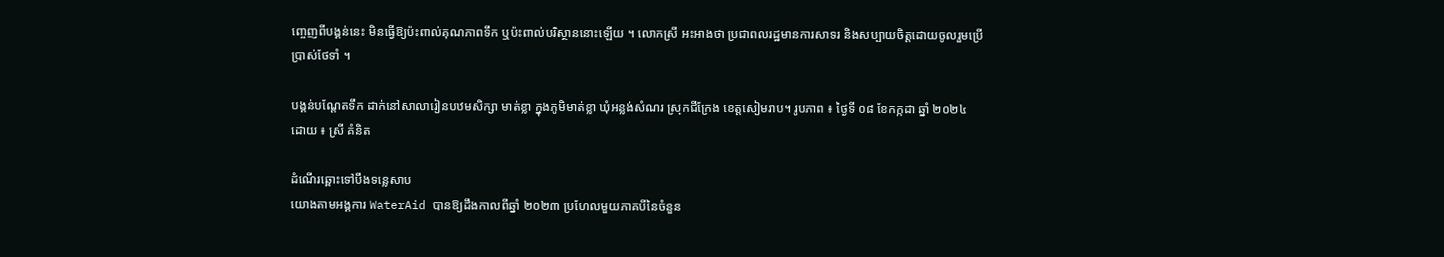ញ្ចេញពីបង្គន់នេះ មិនធ្វើឱ្យប៉ះពាល់គុណភាពទឹក ឬប៉ះពាល់បរិស្ថាននោះឡើយ ។ លោកស្រី អះអាងថា ប្រជាពលរដ្ឋមានការសាទរ និងសប្បាយចិត្តដោយចូលរួមប្រើប្រាស់ថែទាំ ។

បង្គន់បណ្តែតទឹក ដាក់នៅសាលារៀនបឋមសិក្សា មាត់ខ្លា ក្នុងភូមិមាត់ខ្លា ឃុំអន្លង់សំណរ ស្រុកជីក្រែង ខេត្តសៀមរាប។ រូបភាព ៖ ថ្ងៃទី ០៨ ខែកក្កដា ឆ្នាំ ២០២៤ ដោយ ៖ ស្រី គំនិត

ដំណើរឆ្ពោះទៅបឹងទន្លេសាប
យោងតាមអង្គការ WaterAid បានឱ្យដឹងកាលពីឆ្នាំ ២០២៣ ប្រហែលមួយភាគបីនៃចំនួន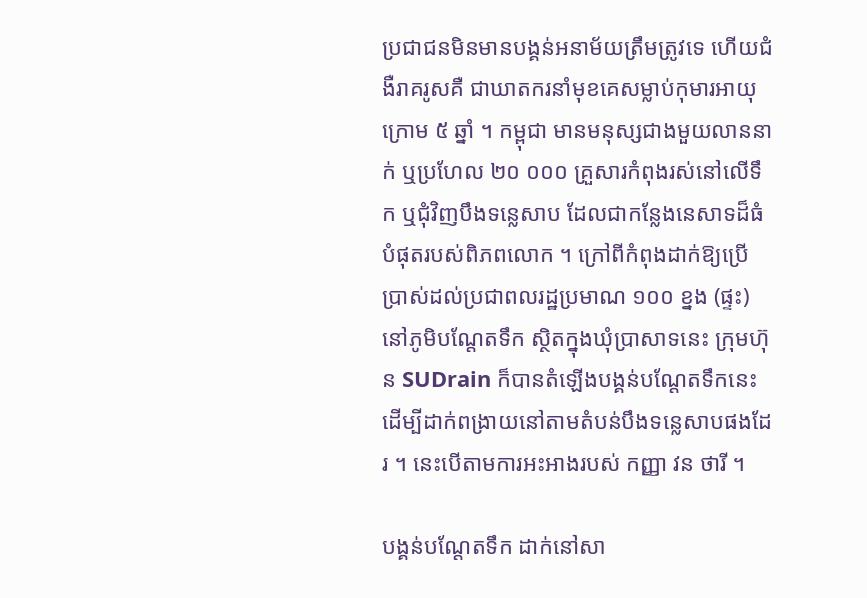ប្រជាជនមិនមានបង្គន់អនាម័យត្រឹមត្រូវទេ ហើយជំងឺរាគរូសគឺ ជាឃាតករនាំមុខគេសម្លាប់កុមារអាយុក្រោម ៥ ឆ្នាំ ។ កម្ពុជា មានមនុស្សជាងមួយលាននាក់ ឬប្រហែល ២០ ០០០ គ្រួសារកំពុងរស់នៅលើទឹក ឬជុំវិញបឹងទន្លេសាប ដែលជាកន្លែងនេសាទដ៏ធំបំផុតរបស់ពិភពលោក ។ ក្រៅពីកំពុងដាក់ឱ្យប្រើប្រាស់ដល់ប្រជាពលរដ្ឋប្រមាណ ១០០ ខ្នង (ផ្ទះ) នៅភូមិបណ្តែតទឹក ស្ថិតក្នុងឃុំប្រាសាទនេះ ក្រុមហ៊ុន SUDrain ក៏បានតំឡើងបង្គន់បណ្តែតទឹកនេះ ដើម្បីដាក់ពង្រាយនៅតាមតំបន់បឹងទន្លេសាបផងដែរ ។ នេះបើតាមការអះអាងរបស់ កញ្ញា វន ថារី ។

បង្គន់បណ្តែតទឹក ដាក់នៅសា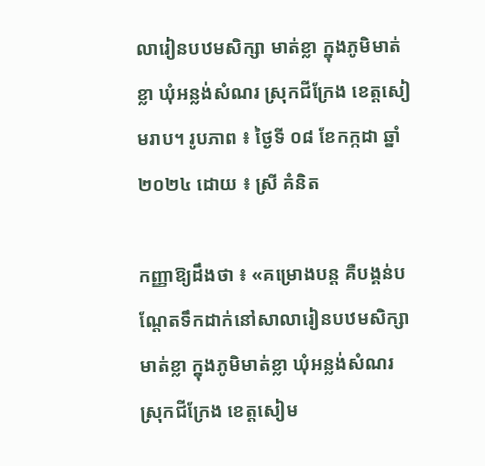លារៀនបឋមសិក្សា មាត់ខ្លា ក្នុងភូមិមាត់ខ្លា ឃុំអន្លង់សំណរ ស្រុកជីក្រែង ខេត្តសៀមរាប។ រូបភាព ៖ ថ្ងៃទី ០៨ ខែកក្កដា ឆ្នាំ ២០២៤ ដោយ ៖ ស្រី គំនិត

កញ្ញាឱ្យដឹងថា ៖ «គម្រោងបន្ត គឺបង្គន់បណ្តែតទឹកដាក់នៅសាលារៀនបឋមសិក្សា មាត់ខ្លា ក្នុងភូមិមាត់ខ្លា ឃុំអន្លង់សំណរ ស្រុកជីក្រែង ខេត្តសៀម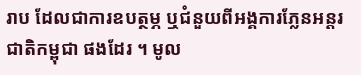រាប ដែលជាការឧបត្ថម្ភ ឬជំនួយពីអង្គការភ្លែនអន្តរជាតិកម្ពុជា ផងដែរ ។ មូល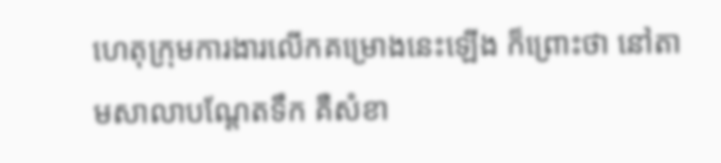ហេតុក្រុមការងារលើកគម្រោងនេះឡើង ក៏ព្រោះថា នៅតាមសាលាបណ្តែតទឹក គឺសំខា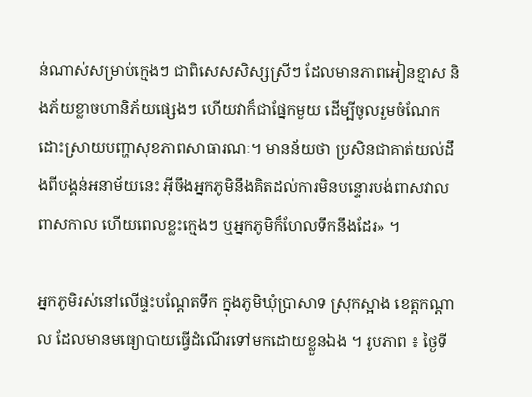ន់ណាស់សម្រាប់ក្មេងៗ ជាពិសេសសិស្សស្រីៗ ដែលមានភាពអៀនខ្មាស និងភ័យខ្លាចហានិភ័យផ្សេងៗ ហើយវាក៏ជាផ្នែកមួយ ដើម្បីចូលរួមចំណែកដោះស្រាយបញ្ហាសុខភាពសាធារណៈ។ មានន័យថា ប្រសិនជាគាត់យល់ដឹងពីបង្គន់អនាម័យនេះ អ៊ីចឹងអ្នកភូមិនឹងគិតដល់ការមិនបន្ទោរបង់ពាសវាលពាសកាល ហើយពេលខ្លះក្មេងៗ ឬអ្នកភូមិក៏ហែលទឹកនឹងដែរ» ។

អ្នកភូមិរស់នៅលើផ្ទះបណ្តែតទឹក ក្នុងភូមិឃុំប្រាសាទ ស្រុកស្អាង ខេត្តកណ្តាល ដែលមានមធ្យោបាយធ្វើដំណើរទៅមកដោយខ្លួនឯង ។ រូបភាព ៖ ថ្ងៃទី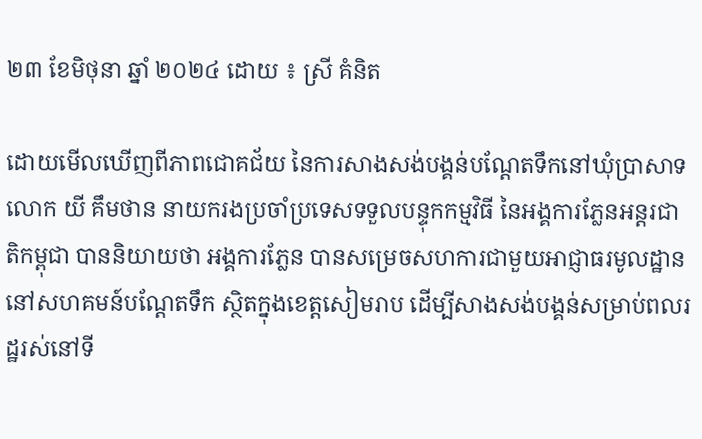២៣ ខែមិថុនា ឆ្នាំ ២០២៤ ដោយ ៖ ស្រី គំនិត

ដោយមើលឃើញពីភាពជោគជ័យ នៃការសាងសង់បង្គន់បណ្តែតទឹកនៅឃុំប្រាសាទ លោក យី គឹមថាន នាយករងប្រចាំប្រទេសទទួលបន្ទុកកម្មវិធី នៃអង្គការភ្លែនអន្តរជាតិកម្ពុជា បាននិយាយថា អង្គការភ្លែន បានសម្រេចសហការជាមួយអាជ្ញាធរមូលដ្ឋាន នៅសហគមន៍បណ្តែតទឹក ស្ថិតក្នុងខេត្តសៀមរាប ដើម្បីសាងសង់បង្គន់សម្រាប់ពលរដ្ឋរស់នៅទី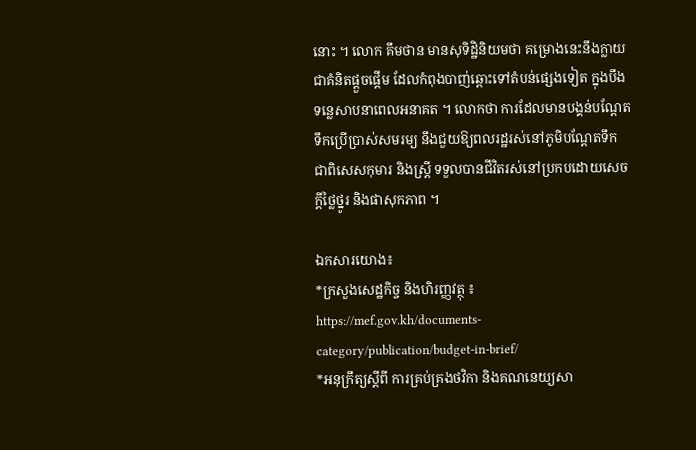នោះ ។ លោក គឹមថាន មានសុទិដ្ឋិនិយមថា គម្រោងនេះនឹងក្លាយជាគំនិតផ្តួចផ្តើម ដែលកំពុងបាញ់ឆ្ពោះទៅតំបន់ផ្សេងទៀត ក្នុងបឹងទន្លេសាបនាពេលអនាគត ។ លោកថា ការដែលមានបង្គន់បណ្តែតទឹកប្រើប្រាស់សមរម្យ នឹងជួយឱ្យពលរដ្ឋរស់នៅភូមិបណ្តែតទឹក ជាពិសេសកុមារ និងស្ត្រី ទទួលបានជីវិតរស់នៅប្រកបដោយសេចក្តីថ្លៃថ្នូរ និងផាសុកភាព ។

ឯកសារយោង៖
*ក្រសួងសេដ្ឋកិច្ច និងហិរញ្ញវត្ថុ ៖ https://mef.gov.kh/documents-category/publication/budget-in-brief/
*អនុក្រឹត្យស្តីពី ការគ្រប់គ្រងថវិកា និងគណនេយ្យសា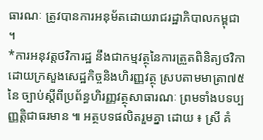ធារណៈ ត្រូវបានការអនុម័តដោយរាជរដ្ឋាភិបាលកម្ពុជា ។
*ការអនុវត្តថវិការដ្ឋ នឹងជាកម្មវត្ថុនៃការត្រួតពិនិត្យថវិកា ដោយក្រសួងសេដ្ឋកិច្ចនិងហិរញ្ញវត្ថុ ស្របតាមមាត្រា៧៥ នៃ ច្បាប់ស្តីពីប្រព័ន្ធហិរញ្ញវត្ថុសាធារណៈ ព្រមទាំងបទប្បញ្ញត្តិជាធរមាន ៕ អត្ថបទផលិតរួមគ្នា ដោយ ៖ ស្រី គំ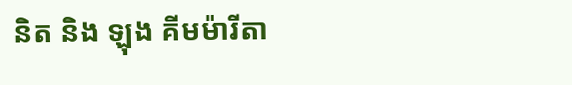និត និង ឡុង គីមម៉ារីតា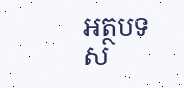អត្ថបទស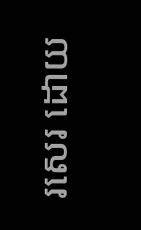រសេរ ដោយ